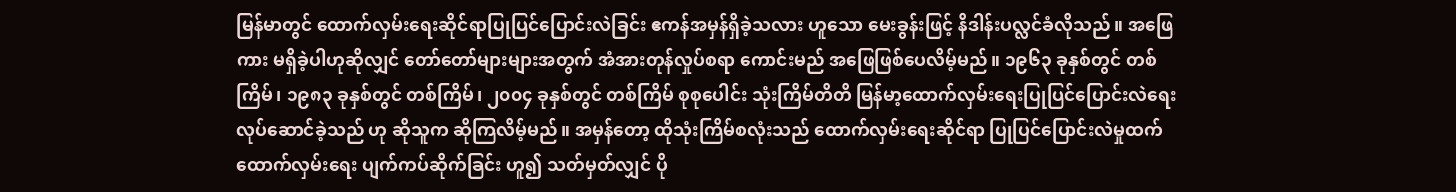မြန်မာတွင် ထောက်လှမ်းရေးဆိုင်ရာပြုပြင်ပြောင်းလဲခြင်း ဧကန်အမှန်ရှိခဲ့သလား ဟူသော မေးခွန်းဖြင့် နိဒါန်းပလ္လင်ခံလိုသည်။ အဖြေကား မရှိခဲ့ပါဟုဆိုလျှင် တော်တော်များများအတွက် အံအားတုန်လှုပ်စရာ ကောင်းမည် အဖြေဖြစ်ပေလိမ့်မည်။ ၁၉၆၃ ခုနှစ်တွင် တစ်ကြိမ်၊ ၁၉၈၃ ခုနှစ်တွင် တစ်ကြိမ်၊ ၂၀၀၄ ခုနှစ်တွင် တစ်ကြိမ် စုစုပေါင်း သုံးကြိမ်တိတိ မြန်မာ့ထောက်လှမ်းရေးပြုပြင်ပြောင်းလဲရေး လုပ်ဆောင်ခဲ့သည် ဟု ဆိုသူက ဆိုကြလိမ့်မည်။ အမှန်တော့ ထိုသုံးကြိမ်စလုံးသည် ထောက်လှမ်းရေးဆိုင်ရာ ပြုပြင်ပြောင်းလဲမှုထက် ထောက်လှမ်းရေး ပျက်ကပ်ဆိုက်ခြင်း ဟူ၍ သတ်မှတ်လျှင် ပို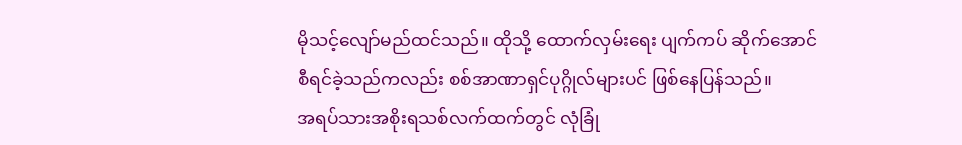မိုသင့်လျော်မည်ထင်သည်။ ထိုသို့ ထောက်လှမ်းရေး ပျက်ကပ် ဆိုက်အောင် စီရင်ခဲ့သည်ကလည်း စစ်အာဏာရှင်ပုဂ္ဂိုလ်များပင် ဖြစ်နေပြန်သည်။
အရပ်သားအစိုးရသစ်လက်ထက်တွင် လုံခြုံ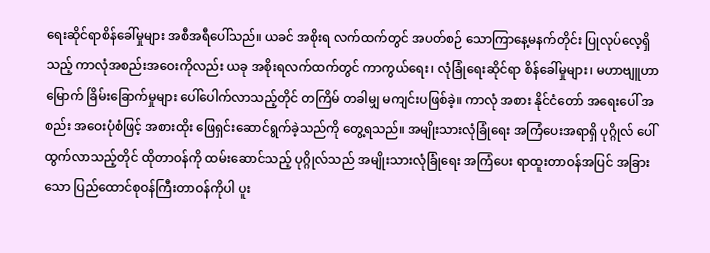ရေးဆိုင်ရာစိန်ခေါ်မှုများ အစီအရီပေါ်သည်။ ယခင် အစိုးရ လက်ထက်တွင် အပတ်စဉ် သောကြာနေ့မနက်တိုင်း ပြုလုပ်လေ့ရှိသည့် ကာလုံအစည်းအဝေးကိုလည်း ယခု အစိုးရလက်ထက်တွင် ကာကွယ်ရေး၊ လုံခြုံရေးဆိုင်ရာ စိန်ခေါ်မှုများ၊ မဟာဗျူဟာမြောက် ခြိမ်းခြောက်မှုများ ပေါ်ပေါက်လာသည့်တိုင် တကြိမ် တခါမျှ မကျင်းပဖြစ်ခဲ့။ ကာလုံ အစား နိုင်ငံတော် အရေးပေါ် အစည်း အဝေးပုံစံဖြင့် အစားထိုး ဖြေရှင်းဆောင်ရွက်ခဲ့သည်ကို တွေ့ရသည်။ အမျိုးသားလုံခြုံရေး အကြံပေးအရာရှိ ပုဂ္ဂိုလ် ပေါ်ထွက်လာသည့်တိုင် ထိုတာဝန်ကို ထမ်းဆောင်သည့် ပုဂ္ဂိုလ်သည် အမျိုးသားလုံခြုံရေး အကြံပေး ရာထူးတာဝန်အပြင် အခြားသော ပြည်ထောင်စုဝန်ကြီးတာဝန်ကိုပါ ပူး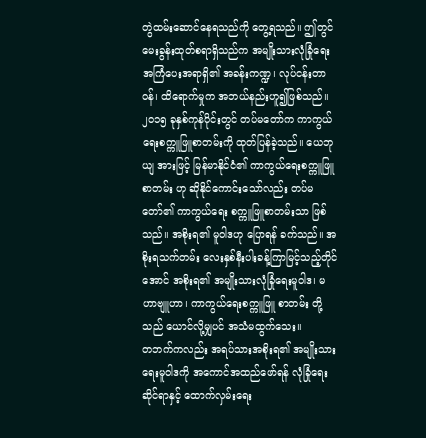တွဲထမ်းဆောင်နေရသည်ကို တွေ့ရသည်။ ဤတွင် မေးခွန်းထုတ်စရာရှိသည်က အမျိုးသားလုံခြုံရေးအကြံပေးအရာရှိ၏ အခန်းကဏ္ဍ၊ လုပ်ငန်းတာဝန်၊ ထိရောက်မှုက အဘယ်နည်းဟူ၍ဖြစ်သည်။
၂၀၁၅ ခုနှစ်ကုန်ပိုင်းတွင် တပ်မတော်က ကာကွယ်ရေးစက္ကူဖြူစာတမ်းကို ထုတ်ပြန်ခဲ့သည်။ ယေဘုယျ အားဖြင့် မြန်မာနိုင်ငံ၏ ကာကွယ်ရေးစက္ကူဖြူစာတမ်း ဟု ဆိုနိုင်ကောင်းသော်လည်း တပ်မတော်၏ ကာကွယ်ရေး စက္ကူဖြူစာတမ်းသာ ဖြစ်သည်။ အစိုးရ၏ မူဝါဒဟု ပြောရန် ခက်သည်။ အစိုးရသက်တမ်း လေးနှစ်နီးပါးခန့်ကြာမြင့်သည့်တိုင်အောင် အစိုးရ၏ အမျိုးသားလုံခြုံရေးမူဝါဒ၊ မဟာဗျူဟာ၊ ကာကွယ်ရေးစက္ကူဖြူ စာတမ်း တို့သည် ယောင်လို့မျှပင် အသံမထွက်သေး။
တဘက်ကလည်း အရပ်သားအစိုးရ၏ အမျိုးသားရေးမူဝါဒကို အကောင်အထည်ဖော်ရန် လုံခြုံရေးဆိုင်ရာနှင့် ထောက်လှမ်းရေး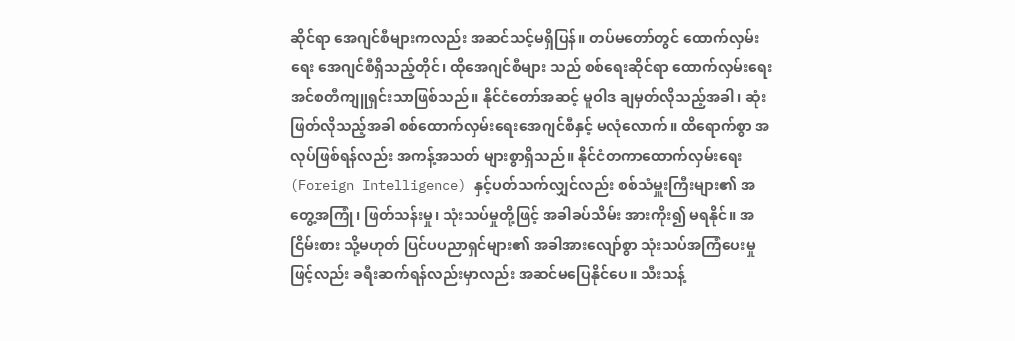ဆိုင်ရာ အေဂျင်စီများကလည်း အဆင်သင့်မရှိပြန်။ တပ်မတော်တွင် ထောက်လှမ်းရေး အေဂျင်စီရှိသည့်တိုင်၊ ထိုအေဂျင်စီများ သည် စစ်ရေးဆိုင်ရာ ထောက်လှမ်းရေး အင်စတီကျူရှင်းသာဖြစ်သည်။ နိုင်ငံတော်အဆင့် မူဝါဒ ချမှတ်လိုသည့်အခါ၊ ဆုံးဖြတ်လိုသည့်အခါ စစ်ထောက်လှမ်းရေးအေဂျင်စီနှင့် မလုံလောက်။ ထိရောက်စွာ အလုပ်ဖြစ်ရန်လည်း အကန့်အသတ် များစွာရှိသည်။ နိုင်ငံတကာထောက်လှမ်းရေး (Foreign Intelligence) နှင့်ပတ်သက်လျှင်လည်း စစ်သံမှူးကြီးများ၏ အတွေ့အကြုံ၊ ဖြတ်သန်းမှု၊ သုံးသပ်မှုတို့ဖြင့် အခါခပ်သိမ်း အားကိုး၍ မရနိုင်။ အငြိမ်းစား သို့မဟုတ် ပြင်ပပညာရှင်များ၏ အခါအားလျော်စွာ သုံးသပ်အကြံပေးမှုဖြင့်လည်း ခရီးဆက်ရန်လည်းမှာလည်း အဆင်မပြေနိုင်ပေ။ သီးသန့်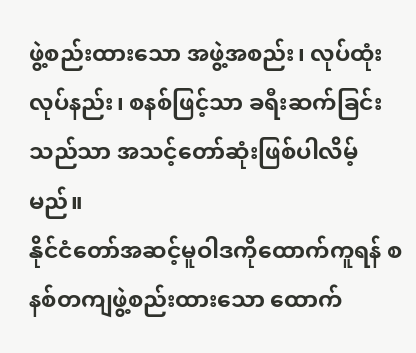ဖွဲ့စည်းထားသော အဖွဲ့အစည်း၊ လုပ်ထုံးလုပ်နည်း၊ စနစ်ဖြင့်သာ ခရီးဆက်ခြင်းသည်သာ အသင့်တော်ဆုံးဖြစ်ပါလိမ့်မည်။
နိုင်ငံတော်အဆင့်မူဝါဒကိုထောက်ကူရန် စနစ်တကျဖွဲ့စည်းထားသော ထောက်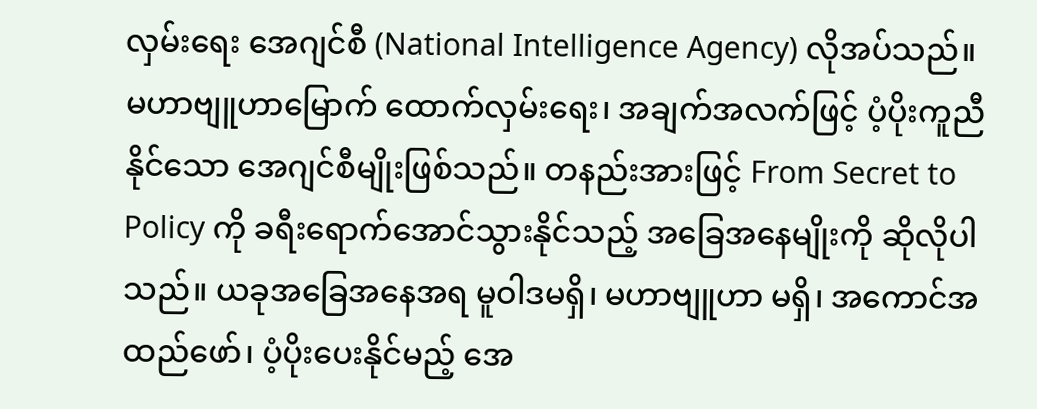လှမ်းရေး အေဂျင်စီ (National Intelligence Agency) လိုအပ်သည်။ မဟာဗျူဟာမြောက် ထောက်လှမ်းရေး၊ အချက်အလက်ဖြင့် ပံ့ပိုးကူညီနိုင်သော အေဂျင်စီမျိုးဖြစ်သည်။ တနည်းအားဖြင့် From Secret to Policy ကို ခရီးရောက်အောင်သွားနိုင်သည့် အခြေအနေမျိုးကို ဆိုလိုပါသည်။ ယခုအခြေအနေအရ မူဝါဒမရှိ၊ မဟာဗျူဟာ မရှိ၊ အကောင်အထည်ဖော်၊ ပံ့ပိုးပေးနိုင်မည့် အေ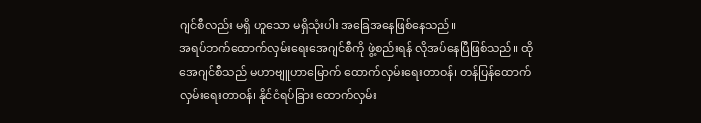ဂျင်စီလည်း မရှိ ဟူသော မရှိသုံးပါး အခြေအနေဖြစ်နေသည်။
အရပ်ဘက်ထောက်လှမ်းရေးအေဂျင်စီကို ဖွဲ့စည်းရန် လိုအပ်နေပြီဖြစ်သည်။ ထိုအေဂျင်စီသည် မဟာဗျူဟာမြောက် ထောက်လှမ်းရေးတာဝန်၊ တန်ပြန်ထောက်လှမ်းရေးတာဝန်၊ နိုင်ငံရပ်ခြား ထောက်လှမ်း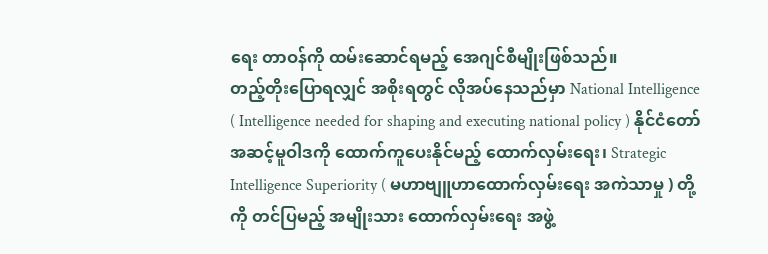ရေး တာဝန်ကို ထမ်းဆောင်ရမည့် အေဂျင်စီမျိုးဖြစ်သည်။
တည့်တိုးပြောရလျှင် အစိုးရတွင် လိုအပ်နေသည်မှာ National Intelligence ( Intelligence needed for shaping and executing national policy ) နိုင်ငံတော်အဆင့်မူဝါဒကို ထောက်ကူပေးနိုင်မည့် ထောက်လှမ်းရေး၊ Strategic Intelligence Superiority ( မဟာဗျူဟာထောက်လှမ်းရေး အကဲသာမှု ) တို့ကို တင်ပြမည့် အမျိုးသား ထောက်လှမ်းရေး အဖွဲ့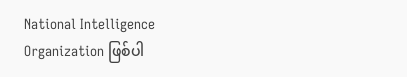National Intelligence Organization ဖြစ်ပါ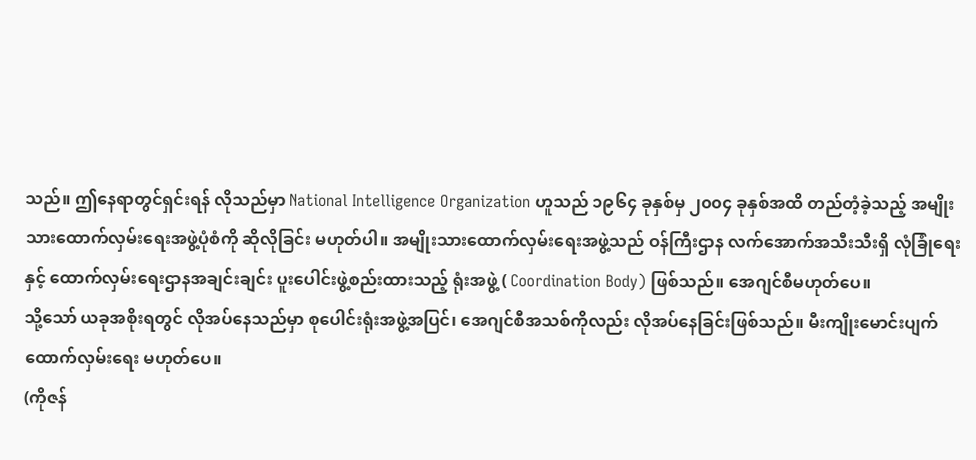သည်။ ဤနေရာတွင်ရှင်းရန် လိုသည်မှာ National Intelligence Organization ဟူသည် ၁၉၆၄ ခုနှစ်မှ ၂၀၀၄ ခုနှစ်အထိ တည်တံ့ခဲ့သည့် အမျိုးသားထောက်လှမ်းရေးအဖွဲ့ပုံစံကို ဆိုလိုခြင်း မဟုတ်ပါ။ အမျိုးသားထောက်လှမ်းရေးအဖွဲ့သည် ဝန်ကြီးဌာန လက်အောက်အသီးသီးရှိ လုံခြုံရေးနှင့် ထောက်လှမ်းရေးဌာနအချင်းချင်း ပူးပေါင်းဖွဲ့စည်းထားသည့် ရုံးအဖွဲ့ ( Coordination Body) ဖြစ်သည်။ အေဂျင်စီမဟုတ်ပေ။
သို့သော် ယခုအစိုးရတွင် လိုအပ်နေသည်မှာ စုပေါင်းရုံးအဖွဲ့အပြင်၊ အေဂျင်စီအသစ်ကိုလည်း လိုအပ်နေခြင်းဖြစ်သည်။ မီးကျိုးမောင်းပျက် ထောက်လှမ်းရေး မဟုတ်ပေ။
(ကိုဇန်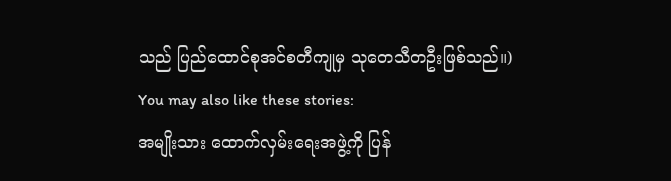သည် ပြည်ထောင်စုအင်စတီကျုမှ သုတေသီတဦးဖြစ်သည်။)
You may also like these stories:
အမျိုးသား ထောက်လှမ်းရေးအဖွဲ့ကို ပြန်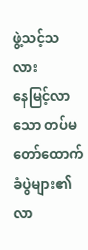ဖွဲ့သင့်သလား
နေမြင့်လာသော တပ်မတော်ထောက်ခံပွဲများ၏ လာ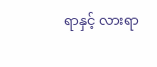ရာနှင့် လားရာ